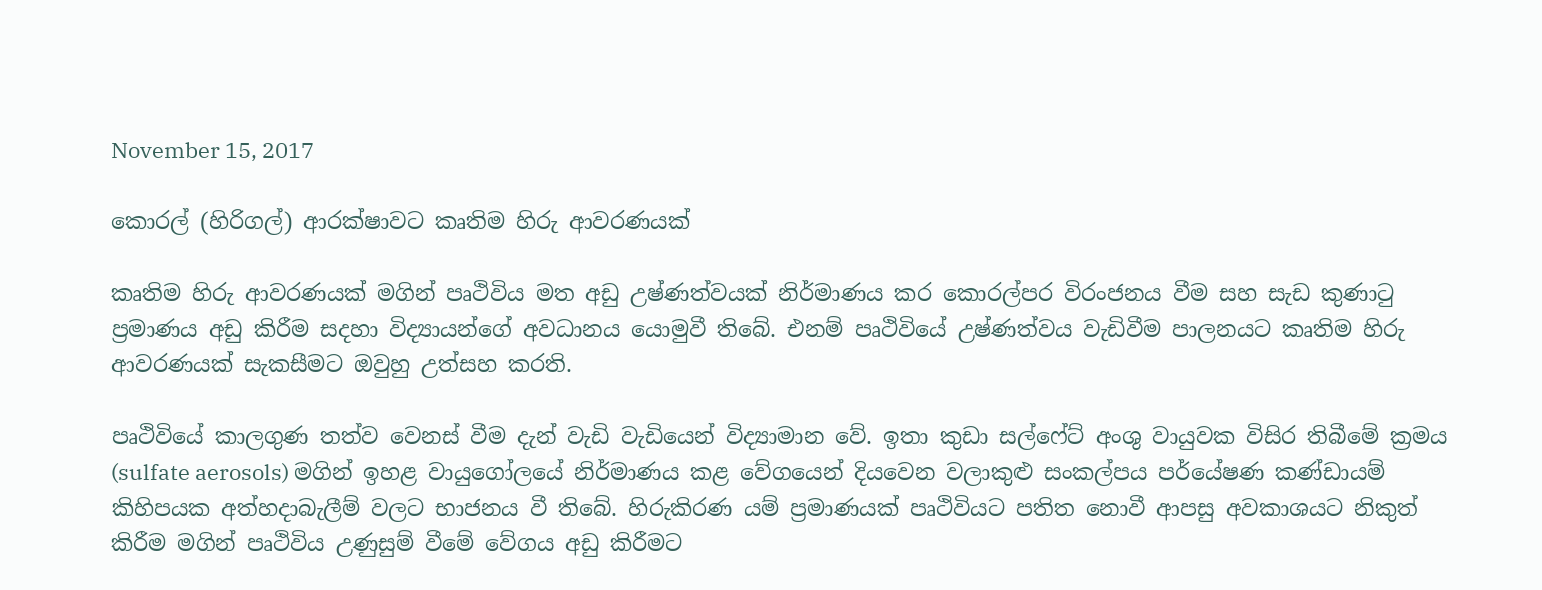November 15, 2017

කොරල් (හිරිගල්) ආරක්ෂාවට කෘතිම හිරු ආවරණයක්

කෘතිම හිරු ආවරණයක් මගින් පෘථිවිය මත අඩු උෂ්ණත්වයක් නිර්මාණය කර කොරල්පර විරංජනය වීම සහ සැඩ කුණාටු ප්‍රමාණය අඩු කිරීම සදහා විද්‍යායන්ගේ අවධානය යොමුවී තිබේ. එනම් පෘථිවියේ උෂ්ණත්වය වැඩිවීම පාලනයට කෘතිම හිරු ආවරණයක් සැකසීමට ඔවුහු උත්සහ කරති.

පෘථිවියේ කාලගුණ තත්ව වෙනස් වීම දැන් වැඩි වැඩියෙන් විද්‍යාමාන වේ. ඉතා කුඩා සල්ෆේට් අංශු වායුවක විසිර තිබීමේ ක්‍රමය (sulfate aerosols) මගින් ඉහළ වායුගෝලයේ නිර්මාණය කළ වේගයෙන් දියවෙන වලාකුළු සංකල්පය පර්යේෂණ කණ්ඩායම් කිහිපයක අත්හදාබැලීම් වලට භාජනය වී තිබේ. හිරුකිරණ යම් ප්‍රමාණයක් පෘථිවියට පතිත නොවී ආපසු අවකාශයට නිකුත් කිරීම මගින් පෘථිවිය උණුසුම් වීමේ වේගය අඩු කිරීමට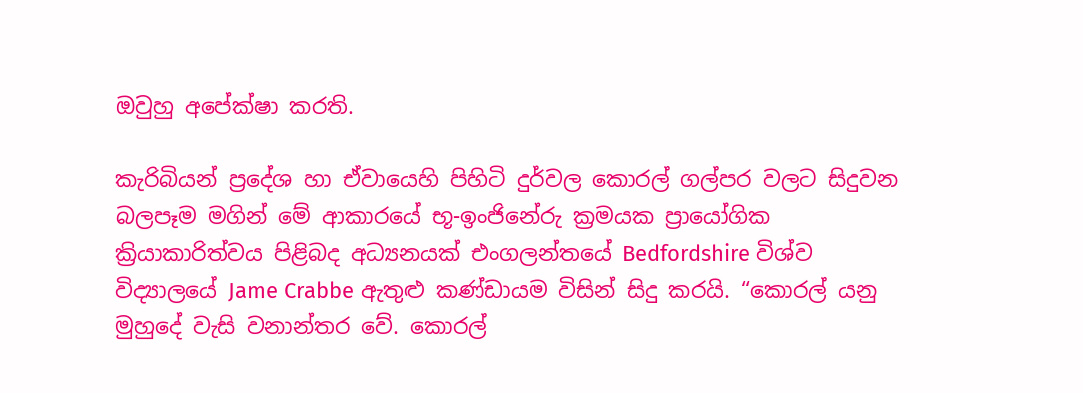ඔවුහු අපේක්ෂා කරති.

කැරිබියන් ප්‍රදේශ හා ඒවායෙහි පිහිටි දුර්වල කොරල් ගල්පර වලට සිදුවන බලපෑම මගින් මේ ආකාරයේ භූ-ඉංජිනේරු ක්‍රමයක ප්‍රායෝගික ක්‍රියාකාරිත්වය පිළිබද අධ්‍යනයක් එංගලන්තයේ Bedfordshire විශ්ව විද්‍යාලයේ Jame Crabbe ඇතුළු කණ්ඩායම විසින් සිදු කරයි. “කොරල් යනු මුහුදේ වැසි වනාන්තර වේ. කොරල්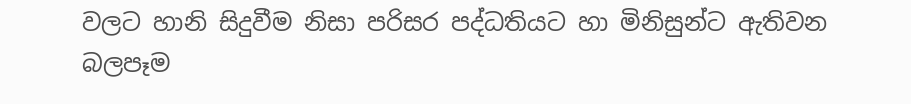වලට හානි සිදුවීම නිසා පරිසර පද්ධතියට හා මිනිසුන්ට ඇතිවන බලපෑම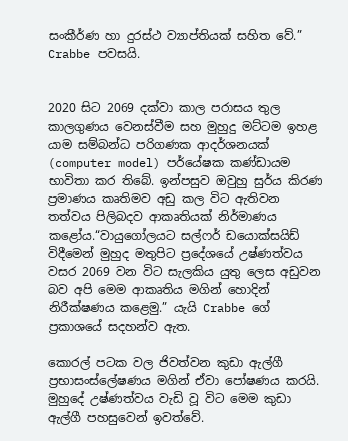සංකීර්ණ හා දුරස්ථ ව්‍යාප්තියක් සහිත වේ.” Crabbe පවසයි.


2020 සිට 2069 දක්වා කාල පරාසය තුල කාලගුණය වෙනස්වීම සහ මුහුදු මට්ටම ඉහළ යාම සම්බන්ධ පරිගණක ආදර්ශනයක් (computer model) පර්යේෂක කණ්ඩායම භාවිතා කර තිබේ. ඉන්පසුව ඔවුහු සුර්ය කිරණ ප්‍රමාණය කෘතිමව අඩු කල විට ඇතිවන තත්වය පිලිබදව ආකෘතියක් නිර්මාණය කළෝය.“වායුගෝලයට සල්ෆර් ඩයොක්සයිඩ් විදීමෙන් මුහුද මතුපිට ප්‍රදේශයේ උෂ්ණත්වය වසර 2069 වන විට සැලකිය යුතු ලෙස අඩුවන බව අපි මෙම ආකෘතිය මගින් හොදින් නිරීක්ෂණය කළෙමු.” යැයි Crabbe ගේ ප්‍රකාශයේ සදහන්ව ඇත.

කොරල් පටක වල ජිවත්වන කුඩා ඇල්ගී ප්‍රභාසංස්ලේෂණය මගින් ඒවා පෝෂණය කරයි. මුහුදේ උෂ්ණත්වය වැඩි වූ විට මෙම කුඩා ඇල්ගී පහසුවෙන් ඉවත්වේ.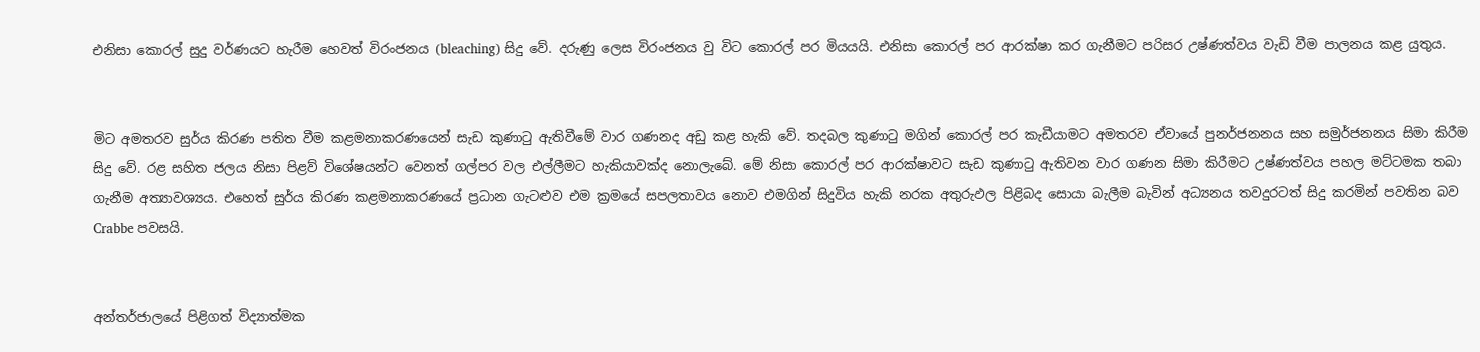එනිසා කොරල් සුදු වර්ණයට හැරීම හෙවත් විරංජනය (bleaching) සිදු වේ. දරුණු ලෙස විරංජනය වු විට කොරල් පර මියයයි. එනිසා කොරල් පර ආරක්ෂා කර ගැනීමට පරිසර උෂ්ණත්වය වැඩි වීම පාලනය කළ යුතුය.


මිට අමතරව සුර්ය කිරණ පතිත වීම කළමනාකරණයෙන් සැඩ කුණාටු ඇතිවීමේ වාර ගණනද අඩු කළ හැකි වේ. තදබල කුණාටු මගින් කොරල් පර කැඩීයාමට අමතරව ඒවායේ පුනර්ජනනය සහ සමුර්ජනනය සිමා කිරීම සිදු වේ. රළ සහිත ජලය නිසා පිළව් විශේෂයන්ට වෙනත් ගල්පර වල එල්ලීමට හැකියාවක්ද නොලැබේ. මේ නිසා කොරල් පර ආරක්ෂාවට සැඩ කුණාටු ඇතිවන වාර ගණන සිමා කිරීමට උෂ්ණත්වය පහල මට්ටමක තබා ගැනීම අත්‍යාවශ්‍යය. එහෙත් සුර්ය කිරණ කළමනාකරණයේ ප්‍රධාන ගැටළුව එම ක්‍රමයේ සපලතාවය නොව එමගින් සිදුවිය හැකි නරක අතුරුඵල පිළිබද සොයා බැලීම බැවින් අධ්‍යනය තවදුරටත් සිදු කරමින් පවතින බව Crabbe පවසයි.


අන්තර්ජාලයේ පිළිගත් විද්‍යාත්මක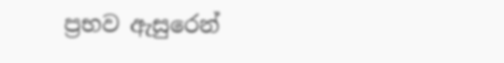ප්‍රභව ඇසුරෙන්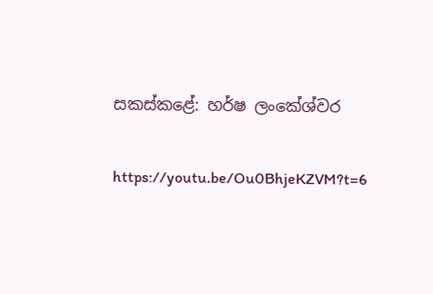සකස්කළේ: හර්ෂ ලංකේශ්වර

https://youtu.be/Ou0BhjeKZVM?t=6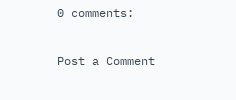0 comments:

Post a Comment